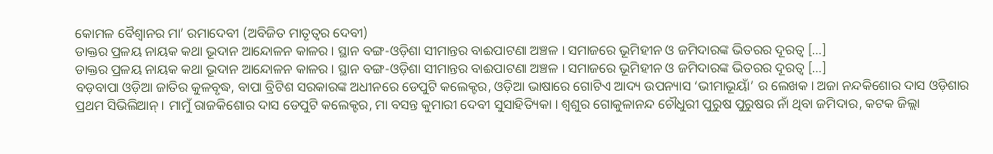କୋମଳ ବୈଶ୍ୱାନର ମା’ ରମାଦେବୀ (ଅବିଜିତ ମାତୃତ୍ୱର ଦେବୀ)
ଡାକ୍ତର ପ୍ରଳୟ ନାୟକ କଥା ଭୂଦାନ ଆନ୍ଦୋଳନ କାଳର । ସ୍ଥାନ ବଙ୍ଗ-ଓଡ଼ିଶା ସୀମାନ୍ତର ବାଈପାଟଣା ଅଞ୍ଚଳ । ସମାଜରେ ଭୂମିହୀନ ଓ ଜମିଦାରଙ୍କ ଭିତରର ଦୂରତ୍ୱ […]
ଡାକ୍ତର ପ୍ରଳୟ ନାୟକ କଥା ଭୂଦାନ ଆନ୍ଦୋଳନ କାଳର । ସ୍ଥାନ ବଙ୍ଗ-ଓଡ଼ିଶା ସୀମାନ୍ତର ବାଈପାଟଣା ଅଞ୍ଚଳ । ସମାଜରେ ଭୂମିହୀନ ଓ ଜମିଦାରଙ୍କ ଭିତରର ଦୂରତ୍ୱ […]
ବଡ଼ବାପା ଓଡ଼ିଆ ଜାତିର କୁଳବୃଦ୍ଧ, ବାପା ବ୍ରିଟିଶ ସରକାରଙ୍କ ଅଧୀନରେ ଡେପୁଟି କଲେକ୍ଟର, ଓଡ଼ିଆ ଭାଷାରେ ଗୋଟିଏ ଆଦ୍ୟ ଉପନ୍ୟାସ ‘ଭୀମାଭୂୟାଁ’ ର ଲେଖକ। ଅଜା ନନ୍ଦକିଶୋର ଦାସ ଓଡ଼ିଶାର ପ୍ରଥମ ସିଭିଲିଆନ୍। ମାମୁଁ ରାଜକିଶୋର ଦାସ ଡେପୁଟି କଲେକ୍ଟର, ମା ବସନ୍ତ କୁମାରୀ ଦେବୀ ସୁସାହିତ୍ୟିକା । ଶ୍ଵଶୁର ଗୋକୁଳାନନ୍ଦ ଚୌଧୁରୀ ପୁରୁଷ ପୁରୁଷର ନାଁ ଥିବା ଜମିଦାର, କଟକ ଜିଲ୍ଲା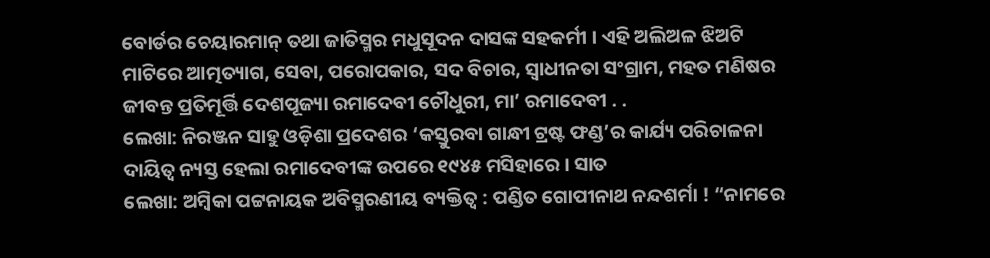ବୋର୍ଡର ଚେୟାରମାନ୍ ତଥା ଜାତିସ୍ମର ମଧୁସୂଦନ ଦାସଙ୍କ ସହକର୍ମୀ । ଏହି ଅଲିଅଳ ଝିଅଟି ମାଟିରେ ଆତ୍ମତ୍ୟାଗ, ସେବା, ପରୋପକାର, ସଦ ବିଚାର, ସ୍ଵାଧୀନତା ସଂଗ୍ରାମ, ମହତ ମଣିଷର ଜୀବନ୍ତ ପ୍ରତିମୂର୍ତ୍ତି ଦେଶପୂଜ୍ୟା ରମାଦେବୀ ଚୌଧୁରୀ, ମା’ ରମାଦେବୀ . .
ଲେଖା: ନିରଞ୍ଜନ ସାହୁ ଓଡ଼ିଶା ପ୍ରଦେଶର ‘କସ୍ତୁରବା ଗାନ୍ଧୀ ଟ୍ରଷ୍ଟ ଫଣ୍ଡ’ର କାର୍ଯ୍ୟ ପରିଚାଳନା ଦାୟିତ୍ଵ ନ୍ୟସ୍ତ ହେଲା ରମାଦେବୀଙ୍କ ଉପରେ ୧୯୪୫ ମସିହାରେ । ସାତ
ଲେଖା: ଅମ୍ବିକା ପଟ୍ଟନାୟକ ଅବିସ୍ମରଣୀୟ ବ୍ୟକ୍ତିତ୍ୱ : ପଣ୍ଡିତ ଗୋପୀନାଥ ନନ୍ଦଶର୍ମା ! “ନାମରେ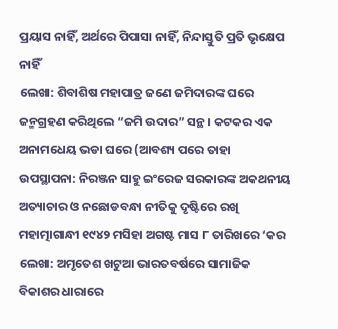ପ୍ରୟାସ ନାହିଁ, ଅର୍ଥରେ ପିପାସା ନାହିଁ, ନିନ୍ଦାସ୍ତୁତି ପ୍ରତି ଭୃକ୍ଷେପ ନାହିଁ
ଲେଖା: ଶିବାଶିଷ ମହାପାତ୍ର ଜଣେ ଜମିଦାରଙ୍କ ଘରେ ଜନ୍ମଗ୍ରହଣ କରିଥିଲେ “ଜମି ଉଦାର” ସନ୍ଥ । କଟକର ଏକ ଅନାମଧେୟ ଭଡା ଘରେ (ଆବଶ୍ୟ ପରେ ତାହା
ଉପସ୍ଥାପନା: ନିରଞ୍ଜନ ସାହୁ ଇଂରେଜ ସରକାରଙ୍କ ଅକଥନୀୟ ଅତ୍ୟାଚାର ଓ ନଛୋଡବନ୍ଧା ନୀତିକୁ ଦୃଷ୍ଟିରେ ରଖି ମହାତ୍ମାଗାନ୍ଧୀ ୧୯୪୨ ମସିହା ଅଗଷ୍ଟ ମାସ ୮ ତାରିଖରେ ‘କର
ଲେଖା: ଅମୃତେଶ ଖଟୁଆ ଭାରତବର୍ଷରେ ସାମାଜିକ ବିକାଶର ଧାରାରେ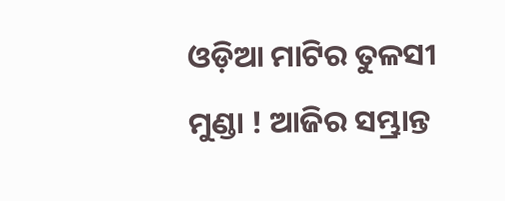ଓଡ଼ିଆ ମାଟିର ତୁଳସୀ ମୁଣ୍ଡା ! ଆଜିର ସମ୍ଭ୍ରାନ୍ତ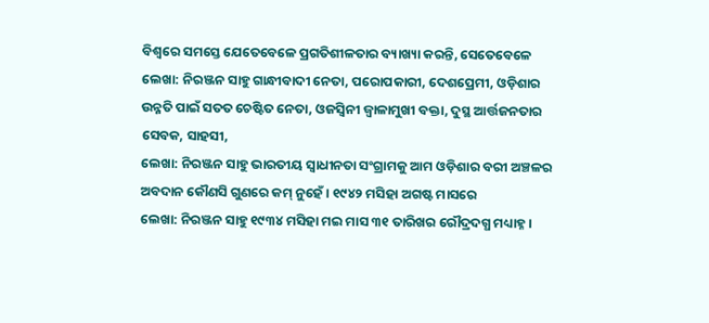ବିଶ୍ଵରେ ସମସ୍ତେ ଯେତେବେଳେ ପ୍ରଗତିଶୀଳତାର ବ୍ୟାଖ୍ୟା କରନ୍ତି, ସେତେବେଳେ
ଲେଖା: ନିରଞ୍ଜନ ସାହୁ ଗାନ୍ଧୀବାଦୀ ନେତା, ପରୋପକାରୀ, ଦେଶପ୍ରେମୀ, ଓଡ଼ିଶାର ଉନ୍ନତି ପାଇଁ ସତତ ଚେଷ୍ଟିତ ନେତା, ଓଜସ୍ଵିନୀ ଜ୍ୱାଳାମୁଖୀ ବକ୍ତା, ଦୁସ୍ଥ ଆର୍ତ୍ତଜନତାର ସେବକ, ସାହସୀ,
ଲେଖା: ନିରଞ୍ଜନ ସାହୁ ଭାରତୀୟ ସ୍ଵାଧୀନତା ସଂଗ୍ରାମକୁ ଆମ ଓଡ଼ିଶାର ବରୀ ଅଞ୍ଚଳର ଅବଦାନ କୌଣସି ଗୁଣରେ କମ୍ ନୁହେଁ । ୧୯୪୨ ମସିହା ଅଗଷ୍ଟ ମାସରେ
ଲେଖା: ନିରଞ୍ଜନ ସାହୁ ୧୯୩୪ ମସିହା ମଇ ମାସ ୩୧ ତାରିଖର ରୌଦ୍ରଦଗ୍ଧ ମଧ୍ୟାହ୍ନ ।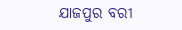ଯାଜପୁର ବରୀ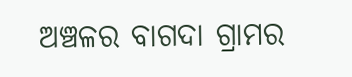ଅଞ୍ଚଳର ବାଗଦା ଗ୍ରାମର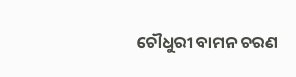ଚୌଧୁରୀ ବାମନ ଚରଣ